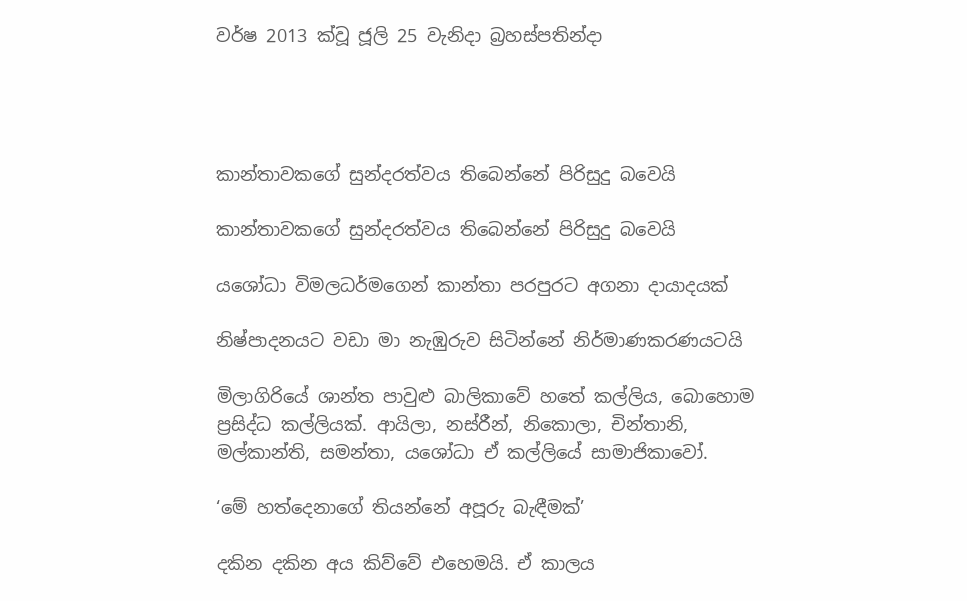වර්ෂ 2013 ක්වූ ජූලි 25 වැනිදා බ්‍රහස්පතින්දා




කාන්තාවකගේ සුන්දරත්වය තිබෙන්නේ පිරිසුදු බවෙයි

කාන්තාවකගේ සුන්දරත්වය තිබෙන්නේ පිරිසුදු බවෙයි

යශෝධා විමලධර්මගෙන් කාන්තා පරපුරට අගනා දායාදයක්

නිෂ්පාදනයට වඩා මා නැඹුරුව සිටින්නේ නිර්මාණකරණයටයි

මිලාගිරියේ ශාන්ත පාවුළු බාලිකාවේ හතේ කල්ලිය, බොහොම ප්‍රසිද්ධ කල්ලියක්. ආයිලා, නස්රීන්, නිකොලා, චින්තානි, මල්කාන්ති, සමන්තා, යශෝධා ඒ කල්ලියේ සාමාජිකාවෝ.

‘මේ හත්දෙනාගේ තියන්නේ අපූරු බැඳීමක්’

දකින දකින අය කිව්වේ එහෙමයි. ඒ කාලය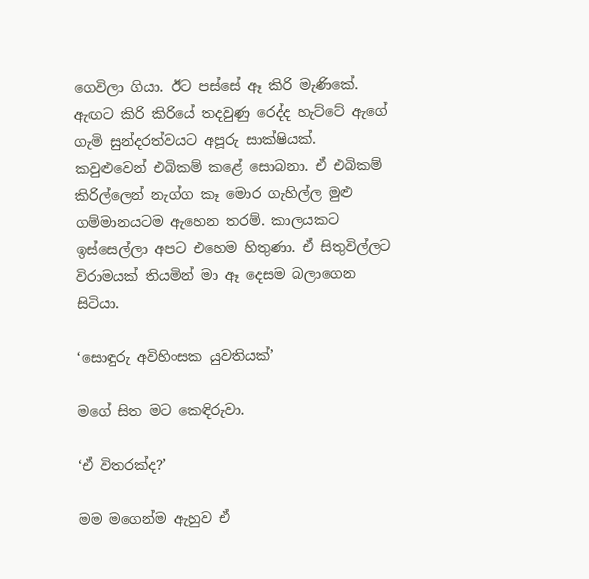ගෙවිලා ගියා. ඊට පස්සේ ඈ කිරි මැණිකේ. ඇඟට කිරි කිරියේ තදවුණු රෙද්ද හැට්ටේ ඇගේ ගැමි සුන්දරත්වයට අපූරු සාක්ෂියක්. කවුළුවෙන් එබිකම් කළේ සොබනා. ඒ එබිකම් කිරිල්ලෙන් නැග්ග කෑ මොර ගැහිල්ල මුළු ගම්මානයටම ඇහෙන තරම්. කාලයකට ඉස්සෙල්ලා අපට එහෙම හිතුණා. ඒ සිතුවිල්ලට විරාමයක් තියමින් මා ඈ දෙසම බලාගෙන සිටියා.

‘සොඳුරු අවිහිංසක යුවතියක්’

මගේ සිත මට කෙඳිරුවා.

‘ඒ විතරක්ද?’

මම මගෙන්ම ඇහුව ඒ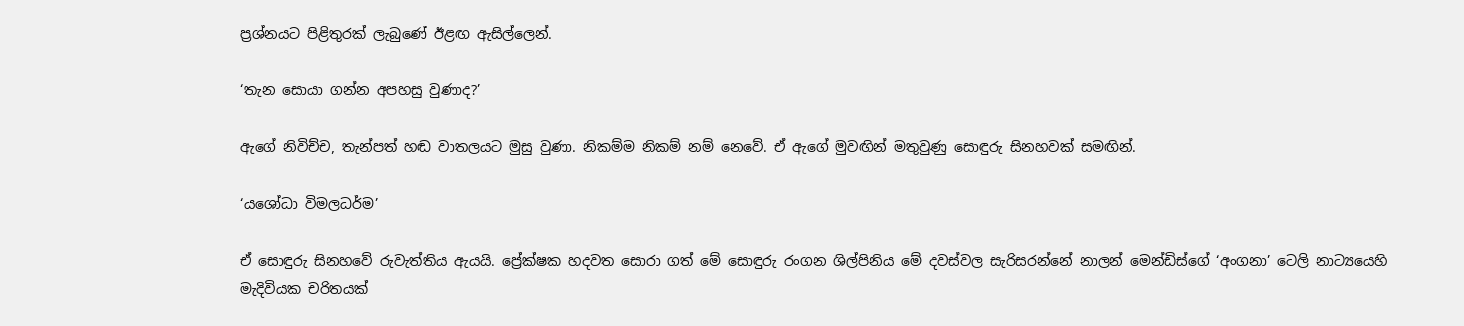ප්‍රශ්නයට පිළිතුරක් ලැබුණේ ඊළඟ ඇසිල්ලෙන්.

‘තැන සොයා ගන්න අපහසු වුණාද?’

ඇගේ නිවිච්ච, තැන්පත් හඬ වාතලයට මුසු වුණා. නිකම්ම නිකම් නම් නෙවේ. ඒ ඇගේ මුවඟින් මතුවුණු සොඳුරු සිනහවක් සමඟින්.

‘යශෝධා විමලධර්ම’

ඒ සොඳුරු සිනහවේ රුවැත්තිය ඇයයි. ප්‍රේක්ෂක හදවත සොරා ගත් මේ සොඳුරු රංගන ශිල්පිනිය මේ දවස්වල සැරිසරන්නේ නාලන් මෙන්ඩිස්ගේ ‘අංගනා’ ටෙලි නාට්‍යයෙහි මැදිවියක චරිතයක්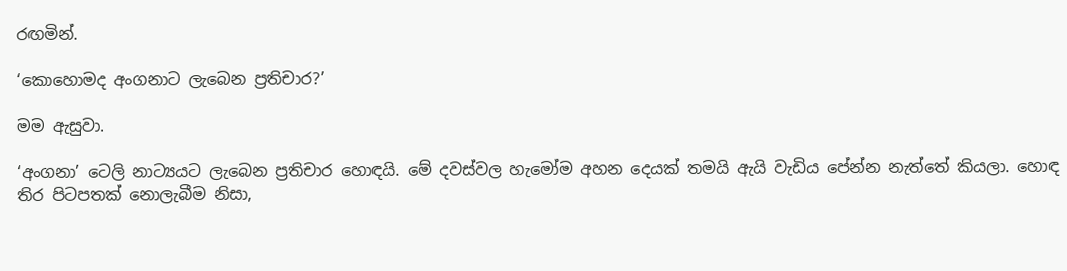රඟමින්.

‘කොහොමද අංගනාට ලැබෙන ප්‍රතිචාර?’

මම ඇසුවා.

‘අංගනා’ ටෙලි නාට්‍යයට ලැබෙන ප්‍රතිචාර හොඳයි. මේ දවස්වල හැමෝම අහන දෙයක් තමයි ඇයි වැඩිය පේන්න නැත්තේ කියලා. හොඳ තිර පිටපතක් නොලැබීම නිසා,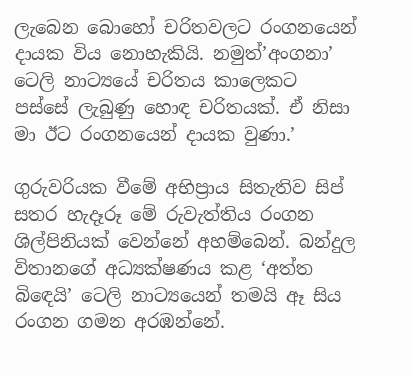ලැබෙන බොහෝ චරිතවලට රංගනයෙන් දායක විය නොහැකියි. නමුත්’අංගනා’ ටෙලි නාට්‍යයේ චරිතය කාලෙකට පස්සේ ලැබුණු හොඳ චරිතයක්. ඒ නිසා මා ඊට රංගනයෙන් දායක වුණා.’

ගුරුවරියක වීමේ අභිප්‍රාය සිතැතිව සිප් සතර හැදෑරූ මේ රුවැත්තිය රංගන ශිල්පිනියක් වෙන්නේ අහම්බෙන්. බන්දුල විතානගේ අධ්‍යක්ෂණය කළ ‘අත්ත බිඳෙයි’ ටෙලි නාට්‍යයෙන් තමයි ඈ සිය රංගන ගමන අරඹන්නේ.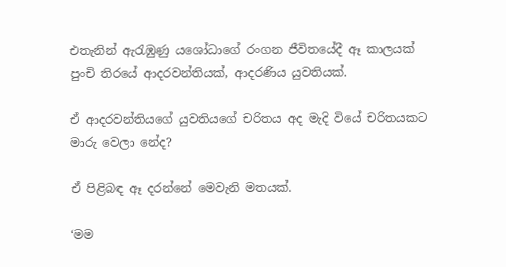එතැනින් ඇරැඹුණු යශෝධාගේ රංගන ජීවිතයේදී ඈ කාලයක් පුංචි තිරයේ ආදරවන්තියක්, ආදරණිය යුවතියක්.

ඒ ආදරවන්තියගේ යුවතියගේ චරිතය අද මැදි වියේ චරිතයකට මාරු වෙලා නේද?

ඒ පිළිබඳ ඈ දරන්නේ මෙවැනි මතයක්.

‘මම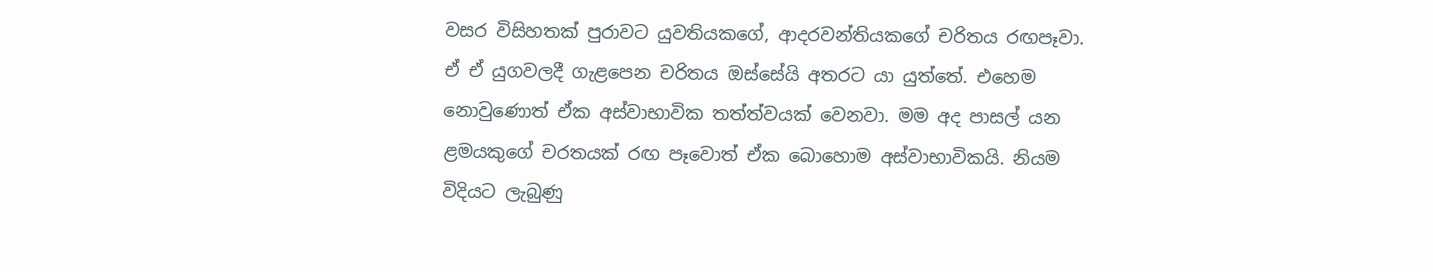වසර විසිහතක් පුරාවට යුවතියකගේ, ආදරවන්තියකගේ චරිතය රඟපෑවා. ඒ ඒ යුගවලදී ගැළපෙන චරිතය ඔස්සේයි අතරට යා යුත්තේ. එහෙම නොවුණොත් ඒක අස්වාභාවික තත්ත්වයක් වෙනවා. මම අද පාසල් යන ළමයකුගේ චරතයක් රඟ පෑවොත් ඒක බොහොම අස්වාභාවිකයි. නියම විදියට ලැබුණු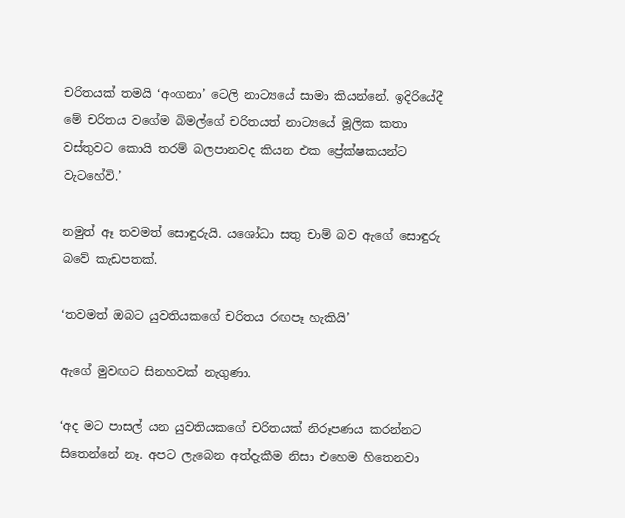චරිතයක් තමයි ‘අංගනා’ ටෙලි නාට්‍යයේ සාමා කියන්නේ. ඉදිරියේදී මේ චරිතය වගේම බිමල්ගේ චරිතයත් නාට්‍යයේ මූලික කතා වස්තුවට කොයි තරම් බලපානවද කියන එක ප්‍රේක්ෂකයන්ට වැටහේවි.’

නමුත් ඈ තවමත් සොඳුරුයි. යශෝධා සතු චාම් බව ඇගේ සොඳුරු බවේ කැඩපතක්.

‘තවමත් ඔබට යුවතියකගේ චරිතය රඟපෑ හැකියි’

ඇගේ මුවඟට සිනහවක් නැගුණා.

‘අද මට පාසල් යන යුවතියකගේ චරිතයක් නිරූපණය කරන්නට සිතෙන්නේ නෑ. අපට ලැබෙන අත්දැකීම නිසා එහෙම හිතෙනවා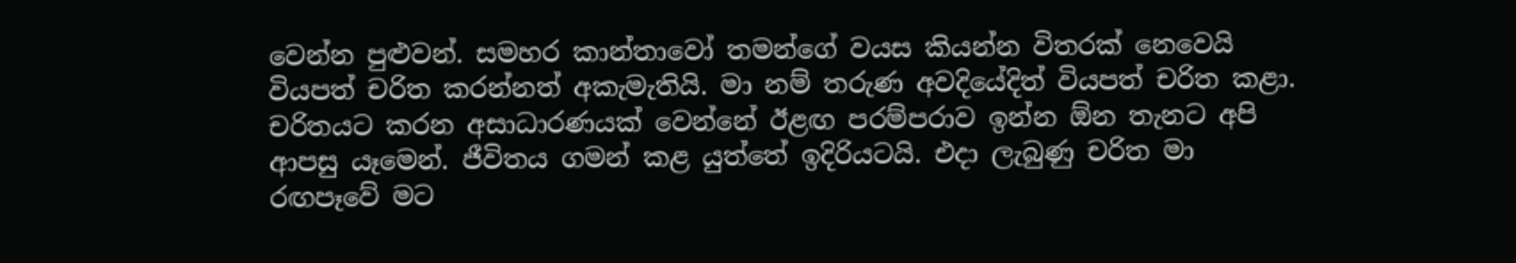වෙන්න පුළුවන්. සමහර කාන්තාවෝ තමන්ගේ වයස කියන්න විතරක් නෙවෙයි වියපත් චරිත කරන්නත් අකැමැතියි. මා නම් තරුණ අවදියේදිත් වියපත් චරිත කළා. චරිතයට කරන අසාධාරණයක් වෙන්නේ ඊළඟ පරම්පරාව ඉන්න ඕන තැනට අපි ආපසු යෑමෙන්. ජීවිතය ගමන් කළ යුත්තේ ඉදිරියටයි. එදා ලැබුණු චරිත මා රඟපෑවේ මට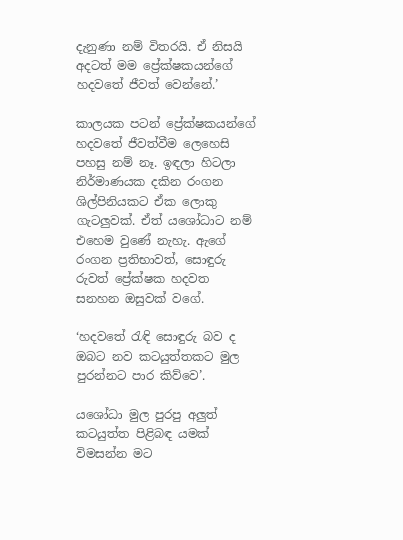දැනුණා නම් විතරයි. ඒ නිසයි අදටත් මම ප්‍රේක්ෂකයන්ගේ හදවතේ ජීවත් වෙන්නේ.’

කාලයක පටන් ප්‍රේක්ෂකයන්ගේ හදවතේ ජීවත්වීම ලෙහෙසි පහසු නම් නෑ. ඉඳලා හිටලා නිර්මාණයක දකින රංගන ශිල්පිනියකට ඒක ලොකු ගැටලුවක්. ඒත් යශෝධාට නම් එහෙම වුණේ නැහැ. ඇගේ රංගන ප්‍රතිභාවත්, සොඳුරු රුවත් ප්‍රේක්ෂක හදවත සනහන ඔසුවක් වගේ.

‘හදවතේ රැඳි සොඳුරු බව ද ඔබට නව කටයුත්තකට මුල පුරන්නට පාර කිව්වෙ’.

යශෝධා මුල පුරපු අලුත් කටයුත්ත පිළිබඳ යමක් විමසන්න මට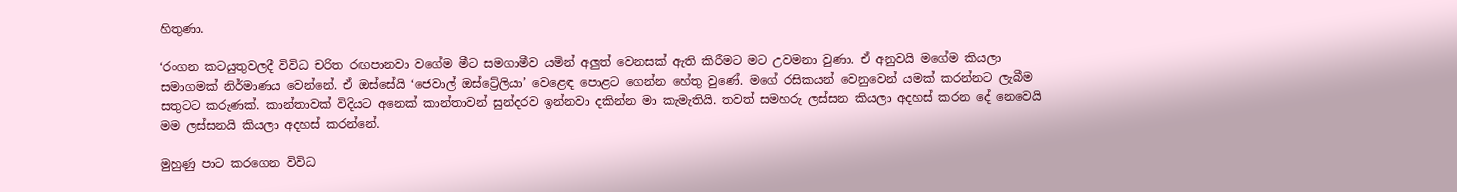හිතුණා.

‘රංගන කටයුතුවලදී විවිධ චරිත රඟපානවා වගේම මීට සමගාමීව යමින් අලුත් වෙනසක් ඇති කිරීමට මට උවමනා වුණා. ඒ අනුවයි මගේම කියලා සමාගමක් නිර්මාණය වෙන්නේ. ඒ ඔස්සේයි ‘ජෙවාල් ඔස්ට්‍රේලියා’ වෙළෙඳ පොළට ගෙන්න හේතු වුණේ. මගේ රසිකයන් වෙනුවෙන් යමක් කරන්නට ලැබීම සතුටට කරුණක්. කාන්තාවක් විදියට අනෙක් කාන්තාවන් සුන්දරව ඉන්නවා දකින්න මා කැමැතියි. තවත් සමහරු ලස්සන කියලා අදහස් කරන දේ නෙවෙයි මම ලස්සනයි කියලා අදහස් කරන්නේ.

මුහුණු පාට කරගෙන විවිධ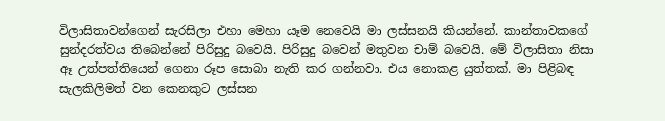විලාසිතාවන්ගෙන් සැරසිලා එහා මෙහා යෑම නෙවෙයි මා ලස්සනයි කියන්නේ. කාන්තාවකගේ සුන්දරත්වය තිබෙන්නේ පිරිසුදු බවෙයි. පිරිසුදු බවෙන් මතුවන චාම් බවෙයි. මේ විලාසිතා නිසා ඈ උත්පත්තියෙන් ගෙනා රූප සොබා නැති කර ගන්නවා. එය නොකළ යුත්තක්. මා පිළිබඳ සැලකිලිමත් වන කෙනකුට ලස්සන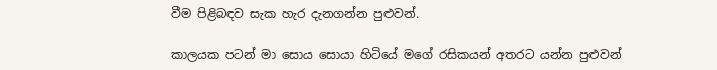වීම පිළිබඳව සැක හැර දැනගන්න පුළුවන්.

කාලයක පටන් මා සොය සොයා හිටියේ මගේ රසිකයන් අතරට යන්න පුළුවන්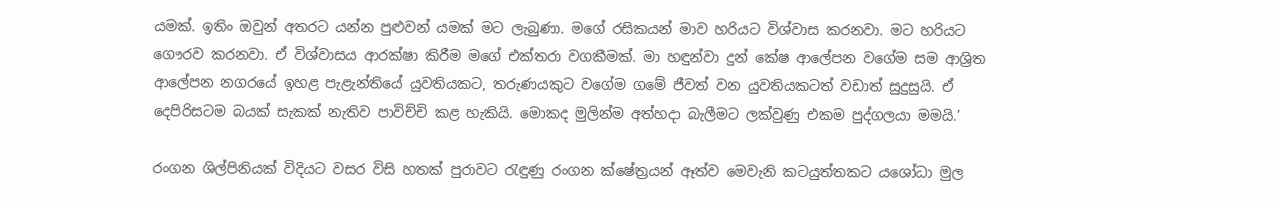යමක්. ඉතිං ඔවුන් අතරට යන්න පුළුවන් යමක් මට ලැබුණා. මගේ රසිකයන් මාව හරියට විශ්වාස කරනවා. මට හරියට ගෞරව කරනවා. ඒ විශ්වාසය ආරක්ෂා කිරීම මගේ එක්තරා වගකීමක්. මා හඳුන්වා දුන් කේෂ ආලේපන වගේම සම ආශ්‍රිත ආලේපන නගරයේ ඉහළ පැළැන්තියේ යුවතියකට, තරුණයකුට වගේම ගමේ ජීවත් වන යුවතියකටත් වඩාත් සුදුසුයි. ඒ දෙපිරිසටම බයක් සැකක් නැතිව පාවිච්චි කළ හැකියි. මොකද මුලින්ම අත්හදා බැලීමට ලක්වුණු එකම පුද්ගලයා මමයි.’

රංගන ශිල්පිනියක් විදියට වසර විසි හතක් පුරාවට රැඳුණු රංගන ක්ෂේත්‍රයන් ඈත්ව මෙවැනි කටයුත්තකට යශෝධා මුල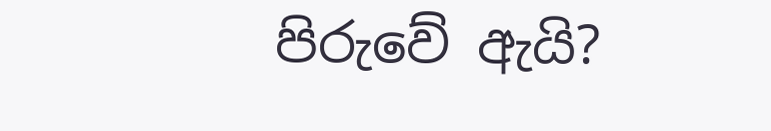පිරුවේ ඇයි?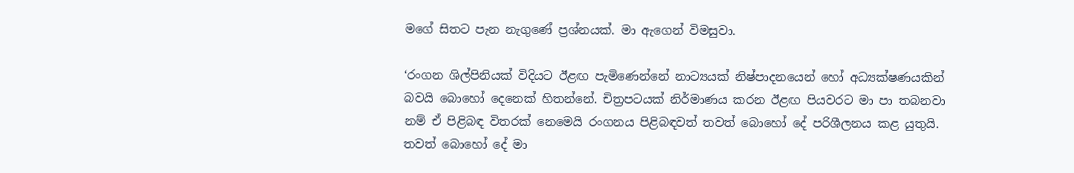මගේ සිතට පැන නැගුණේ ප්‍රශ්නයක්. මා ඇගෙන් විමසුවා.

‘රංගන ශිල්පිනියක් විදියට ඊළඟ පැමිණෙන්නේ නාට්‍යයක් නිෂ්පාදනයෙන් හෝ අධ්‍යක්ෂණයකින් බවයි බොහෝ දෙනෙක් හිතන්නේ. චිත්‍රපටයක් නිර්මාණය කරන ඊළඟ පියවරට මා පා තබනවා නම් ඒ පිළිබඳ විතරක් නෙමෙයි රංගනය පිළිබඳවත් තවත් බොහෝ දේ පරිශීලනය කළ යුතුයි. තවත් බොහෝ දේ මා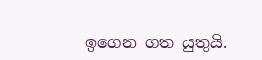ඉගෙන ගත යුතුයි.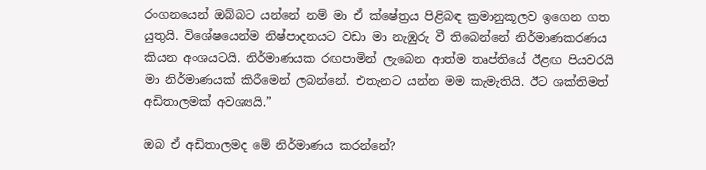රංගනයෙන් ඔබ්බට යන්නේ නම් මා ඒ ක්ෂේත්‍රය පිළිබඳ ක්‍රමානුකූලව ඉගෙන ගත යුතුයි. විශේෂයෙන්ම නිෂ්පාදනයට වඩා මා නැඹුරු වී තිබෙන්නේ නිර්මාණකරණය කියන අංශයටයි. නිර්මාණයක රඟපාමින් ලැබෙන ආත්ම තෘප්තියේ ඊළඟ පියවරයි මා නිර්මාණයක් කිරීමෙන් ලබන්නේ. එතැනට යන්න මම කැමැතියි. ඊට ශක්තිමත් අඩිතාලමක් අවශ්‍යයි.”

ඔබ ඒ අඩිතාලමද මේ නිර්මාණය කරන්නේ?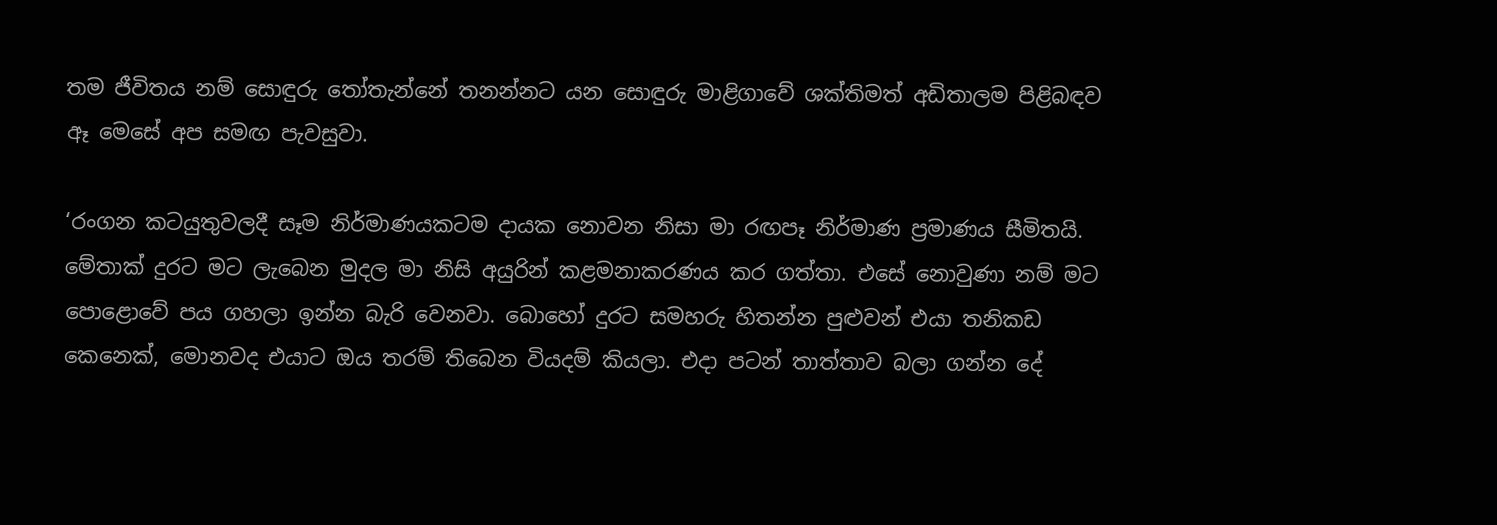තම ජීවිතය නම් සොඳුරු තෝතැන්නේ තනන්නට යන සොඳුරු මාළිගාවේ ශක්තිමත් අඩිතාලම පිළිබඳව ඈ මෙසේ අප සමඟ පැවසුවා.

‘රංගන කටයුතුවලදී සෑම නිර්මාණයකටම දායක නොවන නිසා මා රඟපෑ නිර්මාණ ප්‍රමාණය සීමිතයි. මේතාක් දුරට මට ලැබෙන මුදල මා නිසි අයුරින් කළමනාකරණය කර ගත්තා. එසේ නොවුණා නම් මට පොළොවේ පය ගහලා ඉන්න බැරි වෙනවා. බොහෝ දුරට සමහරු හිතන්න පුළුවන් එයා තනිකඩ කෙනෙක්, මොනවද එයාට ඔය තරම් තිබෙන වියදම් කියලා. එදා පටන් තාත්තාව බලා ගන්න දේ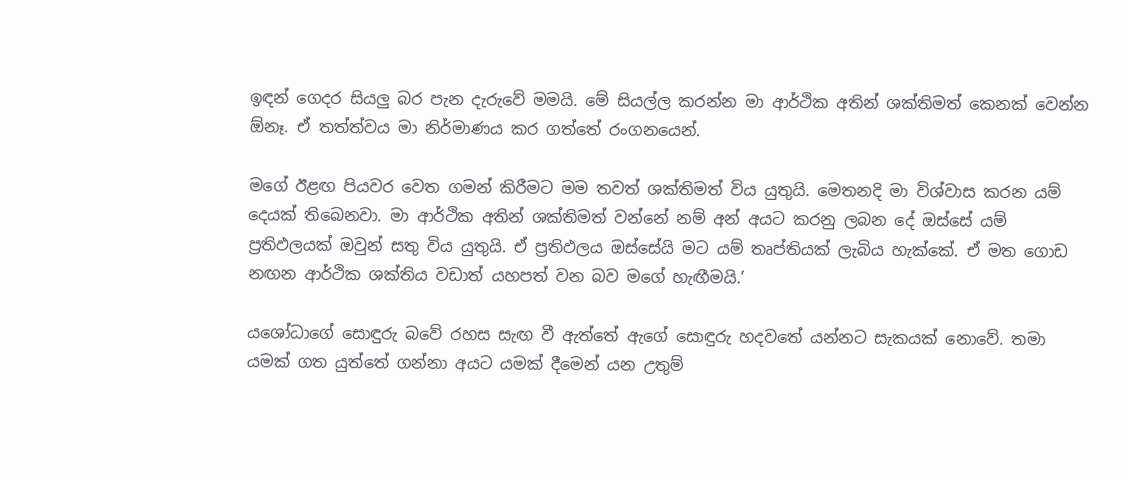ඉඳන් ගෙදර සියලු බර පැන දැරුවේ මමයි. මේ සියල්ල කරන්න මා ආර්ථික අතින් ශක්තිමත් කෙනක් වෙන්න ඕනෑ. ඒ තත්ත්වය මා නිර්මාණය කර ගත්තේ රංගනයෙන්.

මගේ ඊළඟ පියවර වෙත ගමන් කිරීමට මම තවත් ශක්තිමත් විය යුතුයි. මෙතනදි මා විශ්වාස කරන යම් දෙයක් තිබෙනවා. මා ආර්ථික අතින් ශක්තිමත් වන්නේ නම් අන් අයට කරනු ලබන දේ ඔස්සේ යම් ප්‍රතිඵලයක් ඔවුන් සතු විය යුතුයි. ඒ ප්‍රතිඵලය ඔස්සේයි මට යම් තෘප්තියක් ලැබිය හැක්කේ. ඒ මත ගොඩ නඟන ආර්ථික ශක්තිය වඩාත් යහපත් වන බව මගේ හැඟීමයි.’

යශෝධාගේ සොඳුරු බවේ රහස සැඟ වී ඇත්තේ ඇගේ සොඳුරු හදවතේ යන්නට සැකයක් නොවේ. තමා යමක් ගත යුත්තේ ගන්නා අයට යමක් දීමෙන් යන උතුම්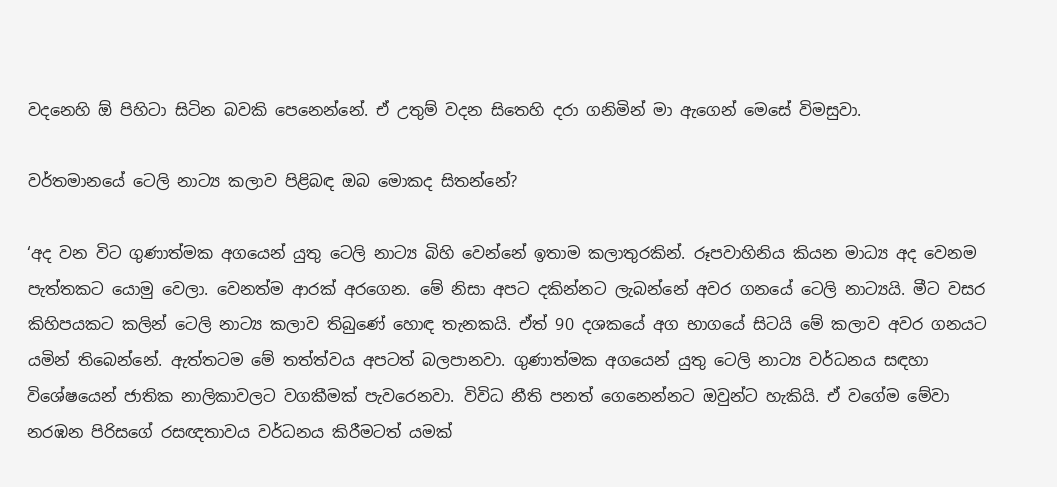වදනෙහි ඕ පිහිටා සිටින බවකි පෙනෙන්නේ. ඒ උතුම් වදන සිතෙහි දරා ගනිමින් මා ඇගෙන් මෙසේ විමසුවා.

වර්තමානයේ ටෙලි නාට්‍ය කලාව පිළිබඳ ඔබ මොකද සිතන්නේ?

‘අද වන විට ගුණාත්මක අගයෙන් යුතු ටෙලි නාට්‍ය බිහි වෙන්නේ ඉතාම කලාතුරකින්. රූපවාහිනිය කියන මාධ්‍ය අද වෙනම පැත්තකට යොමු වෙලා. වෙනත්ම ආරක් අරගෙන. මේ නිසා අපට දකින්නට ලැබන්නේ අවර ගනයේ ටෙලි නාට්‍යයි. මීට වසර කිහිපයකට කලින් ටෙලි නාට්‍ය කලාව තිබුණේ හොඳ තැනකයි. ඒත් 90 දශකයේ අග භාගයේ සිටයි මේ කලාව අවර ගනයට යමින් තිබෙන්නේ. ඇත්තටම මේ තත්ත්වය අපටත් බලපානවා. ගුණාත්මක අගයෙන් යුතු ටෙලි නාට්‍ය වර්ධනය සඳහා විශේෂයෙන් ජාතික නාලිකාවලට වගකීමක් පැවරෙනවා. විවිධ නීති පනත් ගෙනෙන්නට ඔවුන්ට හැකියි. ඒ වගේම මේවා නරඹන පිරිසගේ රසඥතාවය වර්ධනය කිරීමටත් යමක්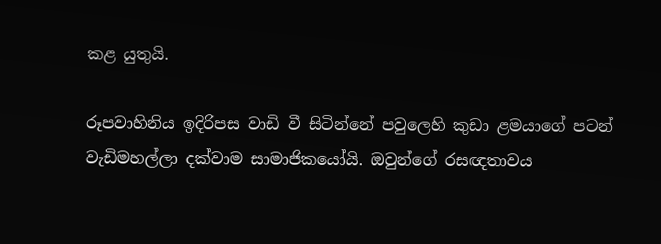කළ යුතුයි.

රූපවාහිනිය ඉදිරිපස වාඩි වී සිටින්නේ පවුලෙහි කුඩා ළමයාගේ පටන් වැඩිමහල්ලා දක්වාම සාමාජිකයෝයි. ඔවුන්ගේ රසඥතාවය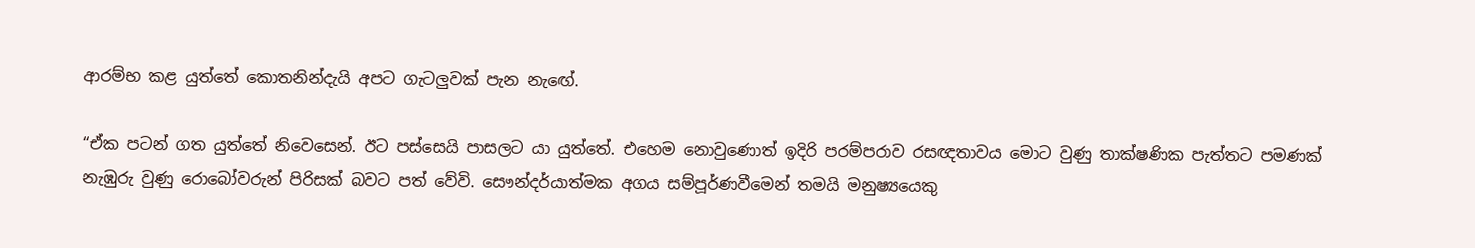ආරම්භ කළ යුත්තේ කොතනින්දැයි අපට ගැටලුවක් පැන නැඟේ.

“ඒක පටන් ගත යුත්තේ නිවෙසෙන්. ඊට පස්සෙයි පාසලට යා යුත්තේ. එහෙම නොවුණොත් ඉදිරි පරම්පරාව රසඥතාවය මොට වුණු තාක්ෂණික පැත්තට පමණක් නැඹුරු වුණු රොබෝවරුන් පිරිසක් බවට පත් වේවි. සෞන්දර්යාත්මක අගය සම්පූර්ණවීමෙන් තමයි මනුෂ්‍යයෙකු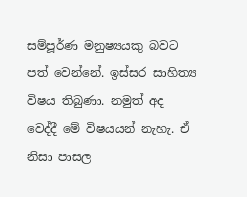සම්පූර්ණ මනුෂ්‍යයකු බවට පත් වෙන්නේ. ඉස්සර සාහිත්‍ය විෂය තිබුණා. නමුත් අද වෙද්දී මේ විෂයයන් නැහැ. ඒ නිසා පාසල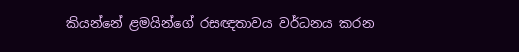කියන්නේ ළමයින්ගේ රසඥතාවය වර්ධනය කරන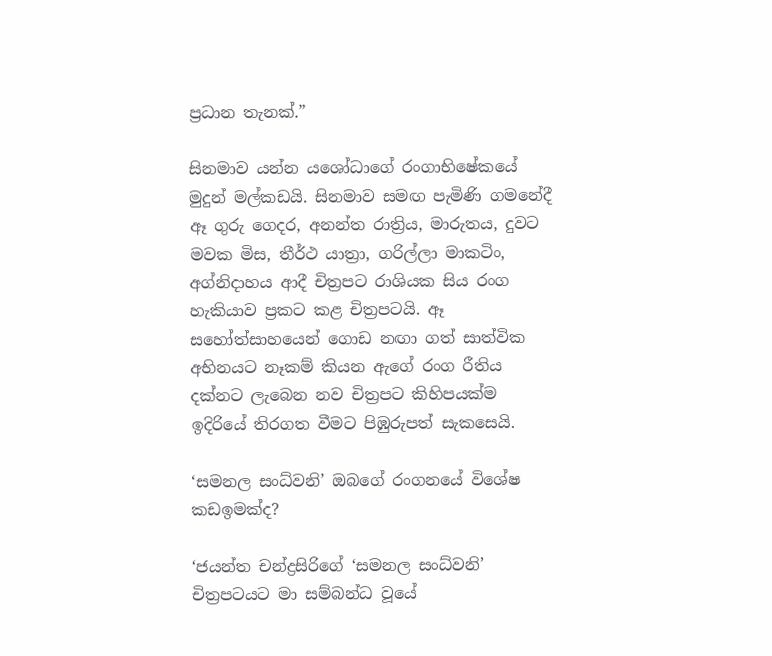ප්‍රධාන තැනක්.”

සිනමාව යන්න යශෝධාගේ රංගාභිෂේකයේ මුදුන් මල්කඩයි. සිනමාව සමඟ පැමිණි ගමනේදී ඈ ගුරු ගෙදර, අනන්ත රාත්‍රිය, මාරුතය, දුවට මවක මිස, තීර්ථ යාත්‍රා, ගරිල්ලා මාකටිං, අග්නිදාහය ආදී චිත්‍රපට රාශියක සිය රංග හැකියාව ප්‍රකට කළ චිත්‍රපටයි. ඈ සහෝත්සාහයෙන් ගොඩ නඟා ගත් සාත්වික අභිනයට නෑකම් කියන ඇගේ රංග රීතිය දක්නට ලැබෙන නව චිත්‍රපට කිහිපයක්ම ඉදිරියේ තිරගත වීමට පිඹුරුපත් සැකසෙයි.

‘සමනල සංධ්වනි’ ඔබගේ රංගනයේ විශේෂ කඩඉමක්ද?

‘ජයන්ත චන්ද්‍රසිරිගේ ‘සමනල සංධ්වනි’ චිත්‍රපටයට මා සම්බන්ධ වූයේ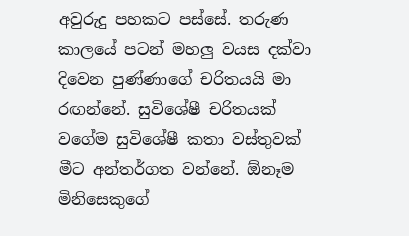අවුරුදු පහකට පස්සේ. තරුණ කාලයේ පටන් මහලු වයස දක්වා දිවෙන පුණ්ණාගේ චරිතයයි මා රඟන්නේ. සුවිශේෂී චරිතයක් වගේම සුවිශේෂී කතා වස්තුවක් මීට අන්තර්ගත වන්නේ. ඕනෑම මිනිසෙකුගේ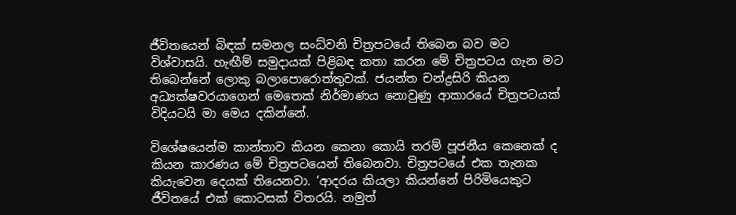ජීවිතයෙන් බිඳක් සමනල සංධ්වනි චිත්‍රපටයේ තිබෙන බව මට විශ්වාසයි. හැඟීම් සමුදායක් පිළිබඳ කතා කරන මේ චිත්‍රපටය ගැන මට තිබෙන්නේ ලොකු බලාපොරොත්තුවක්. ජයන්ත චන්ද්‍රසිරි කියන අධ්‍යක්ෂවරයාගෙන් මෙතෙක් නිර්මාණය නොවුණු ආකාරයේ චිත්‍රපටයක් විදියටයි මා මෙය දකින්නේ.

විශේෂයෙන්ම කාන්තාව කියන කෙනා කොයි තරම් පූජනීය කෙනෙක් ද කියන කාරණය මේ චිත්‍රපටයෙන් තිබෙනවා. චිත්‍රපටයේ එක තැනක කියැවෙන දෙයක් තියෙනවා. ‘ආදරය කියලා කියන්නේ පිරිමියෙකුට ජීවිතයේ එක් කොටසක් විතරයි. නමුත්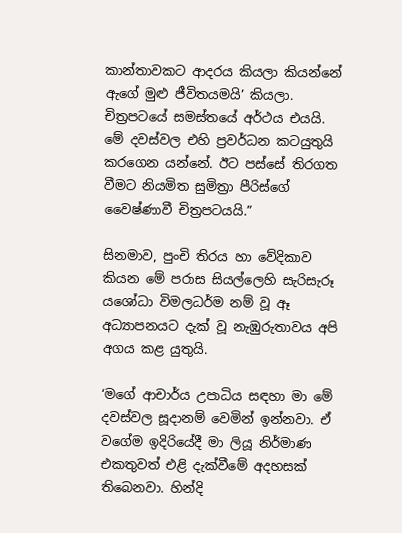කාන්තාවකට ආදරය කියලා කියන්නේ ඇගේ මුළු ජීවිතයමයි’ කියලා. චිත්‍රපටයේ සමස්තයේ අර්ථය එයයි. මේ දවස්වල එහි ප්‍රවර්ධන කටයුතුයි කරගෙන යන්නේ. ඊට පස්සේ තිරගත වීමට නියමිත සුමිත්‍රා පීරිස්ගේ වෛෂ්ණාවී චිත්‍රපටයයි.”

සිනමාව, පුංචි තිරය හා වේදිකාව කියන මේ පරාස සියල්ලෙහි සැරිසැරූ යශෝධා විමලධර්ම නම් වූ ඈ අධ්‍යාපනයට දැක් වූ නැඹුරුතාවය අපි අගය කළ යුතුයි.

‘මගේ ආචාර්ය උපාධිය සඳහා මා මේ දවස්වල සූදානම් වෙමින් ඉන්නවා. ඒ වගේම ඉදිරියේදී මා ලියූ නිර්මාණ එකතුවත් එළි දැක්වීමේ අදහසක් තිබෙනවා. හින්දි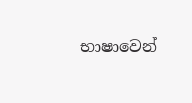භාෂාවෙන්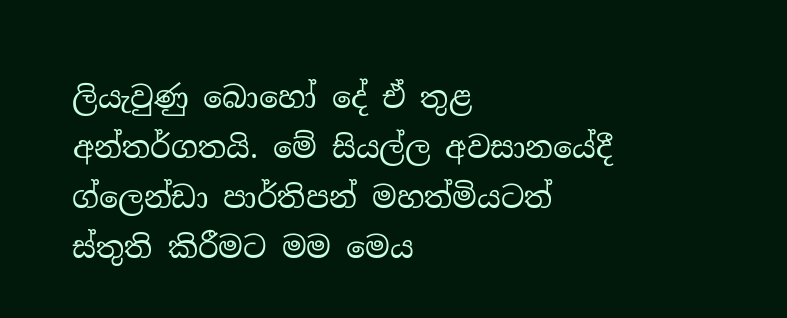ලියැවුණු බොහෝ දේ ඒ තුළ අන්තර්ගතයි. මේ සියල්ල අවසානයේදී ග්ලෙන්ඩා පාර්තිපන් මහත්මියටත් ස්තුති කිරීමට මම මෙය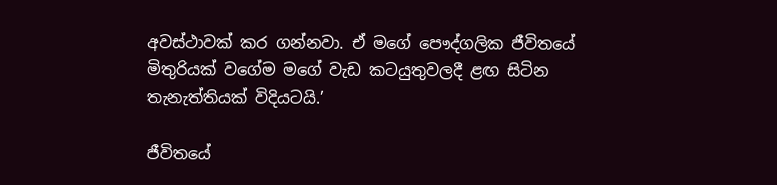අවස්ථාවක් කර ගන්නවා. ඒ මගේ පෞද්ගලික ජීවිතයේ මිතුරියක් වගේම මගේ වැඩ කටයුතුවලදී ළඟ සිටින තැනැත්තියක් විදියටයි.’

ජීවිතයේ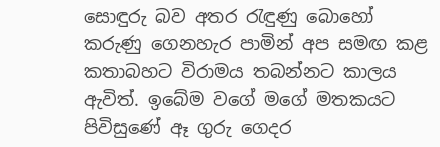සොඳුරු බව අතර රැඳුණු බොහෝ කරුණු ගෙනහැර පාමින් අප සමඟ කළ කතාබහට විරාමය තබන්නට කාලය ඇවිත්. ඉබේම වගේ මගේ මතකයට පිවිසුණේ ඈ ගුරු ගෙදර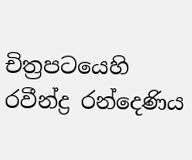චිත්‍රපටයෙහි රවීන්ද්‍ර රන්දෙණිය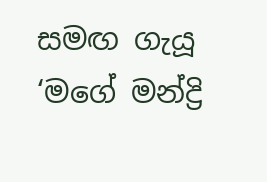සමඟ ගැයූ ‘මගේ මන්ද්‍රි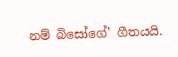නම් බිසෝගේ’ ගීතයයි.